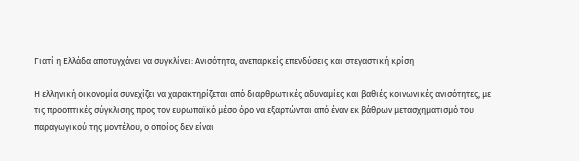Γιατί η Ελλάδα αποτυγχάνει να συγκλίνει: Ανισότητα, ανεπαρκείς επενδύσεις και στεγαστική κρίση

Η ελληνική οικονομία συνεχίζει να χαρακτηρίζεται από διαρθρωτικές αδυναμίες και βαθιές κοινωνικές ανισότητες, με τις προοπτικές σύγκλισης προς τον ευρωπαϊκό μέσο όρο να εξαρτώνται από έναν εκ βάθρων μετασχηματισμό του παραγωγικού της μοντέλου, ο οποίος δεν είναι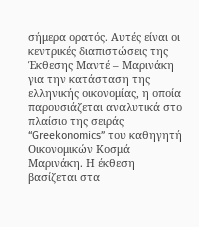σήμερα ορατός. Αυτές είναι οι κεντρικές διαπιστώσεις της Έκθεσης Μαντέ – Μαρινάκη για την κατάσταση της ελληνικής οικονομίας, η οποία παρουσιάζεται αναλυτικά στο πλαίσιο της σειράς “Greekonomics” του καθηγητή Οικονομικών Κοσμά Μαρινάκη. Η έκθεση βασίζεται στα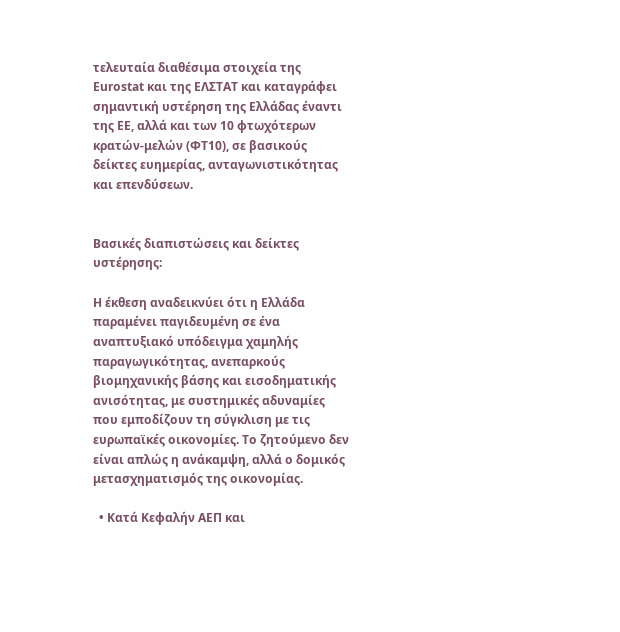τελευταία διαθέσιμα στοιχεία της Eurostat και της ΕΛΣΤΑΤ και καταγράφει σημαντική υστέρηση της Ελλάδας έναντι της ΕΕ, αλλά και των 10 φτωχότερων κρατών-μελών (ΦΤ10), σε βασικούς δείκτες ευημερίας, ανταγωνιστικότητας και επενδύσεων.


Βασικές διαπιστώσεις και δείκτες υστέρησης:

Η έκθεση αναδεικνύει ότι η Ελλάδα παραμένει παγιδευμένη σε ένα αναπτυξιακό υπόδειγμα χαμηλής παραγωγικότητας, ανεπαρκούς βιομηχανικής βάσης και εισοδηματικής ανισότητας, με συστημικές αδυναμίες που εμποδίζουν τη σύγκλιση με τις ευρωπαϊκές οικονομίες. Το ζητούμενο δεν είναι απλώς η ανάκαμψη, αλλά ο δομικός μετασχηματισμός της οικονομίας.

  • Κατά Κεφαλήν ΑΕΠ και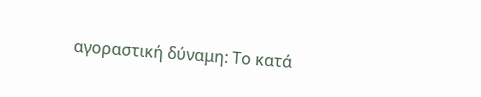αγοραστική δύναμη: Το κατά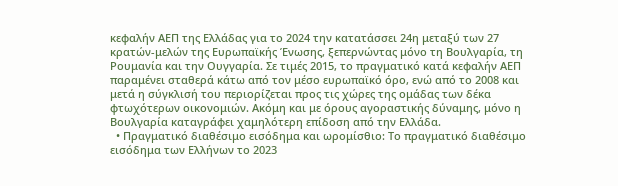κεφαλήν ΑΕΠ της Ελλάδας για το 2024 την κατατάσσει 24η μεταξύ των 27 κρατών-μελών της Ευρωπαϊκής Ένωσης, ξεπερνώντας μόνο τη Βουλγαρία, τη Ρουμανία και την Ουγγαρία. Σε τιμές 2015, το πραγματικό κατά κεφαλήν ΑΕΠ παραμένει σταθερά κάτω από τον μέσο ευρωπαϊκό όρο, ενώ από το 2008 και μετά η σύγκλισή του περιορίζεται προς τις χώρες της ομάδας των δέκα φτωχότερων οικονομιών. Ακόμη και με όρους αγοραστικής δύναμης, μόνο η Βουλγαρία καταγράφει χαμηλότερη επίδοση από την Ελλάδα.
  • Πραγματικό διαθέσιμο εισόδημα και ωρομίσθιο: Το πραγματικό διαθέσιμο εισόδημα των Ελλήνων το 2023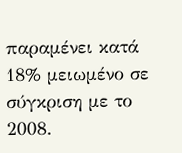παραμένει κατά 18% μειωμένο σε σύγκριση με το 2008.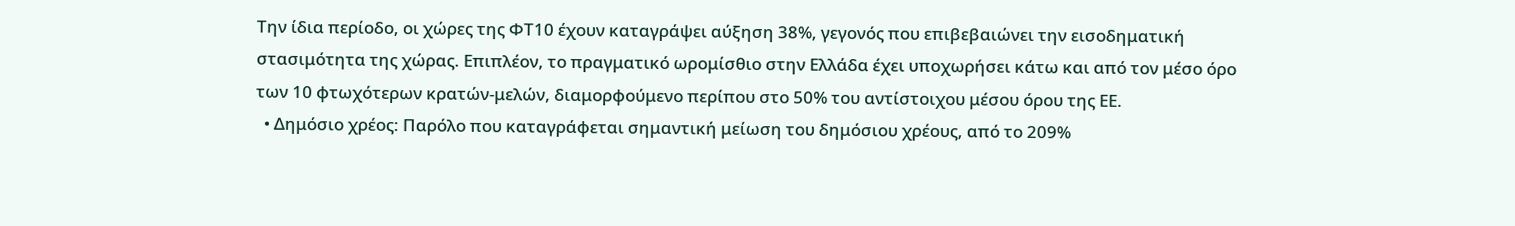Την ίδια περίοδο, οι χώρες της ΦΤ10 έχουν καταγράψει αύξηση 38%, γεγονός που επιβεβαιώνει την εισοδηματική στασιμότητα της χώρας. Επιπλέον, το πραγματικό ωρομίσθιο στην Ελλάδα έχει υποχωρήσει κάτω και από τον μέσο όρο των 10 φτωχότερων κρατών-μελών, διαμορφούμενο περίπου στο 50% του αντίστοιχου μέσου όρου της ΕΕ.
  • Δημόσιο χρέος: Παρόλο που καταγράφεται σημαντική μείωση του δημόσιου χρέους, από το 209%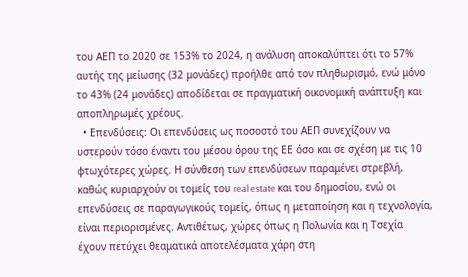του ΑΕΠ το 2020 σε 153% το 2024, η ανάλυση αποκαλύπτει ότι το 57% αυτής της μείωσης (32 μονάδες) προήλθε από τον πληθωρισμό, ενώ μόνο το 43% (24 μονάδες) αποδίδεται σε πραγματική οικονομική ανάπτυξη και αποπληρωμές χρέους.
  • Επενδύσεις: Οι επενδύσεις ως ποσοστό του ΑΕΠ συνεχίζουν να υστερούν τόσο έναντι του μέσου όρου της ΕΕ όσο και σε σχέση με τις 10 φτωχότερες χώρες. Η σύνθεση των επενδύσεων παραμένει στρεβλή, καθώς κυριαρχούν οι τομείς του real estate και του δημοσίου, ενώ οι επενδύσεις σε παραγωγικούς τομείς, όπως η μεταποίηση και η τεχνολογία, είναι περιορισμένες. Αντιθέτως, χώρες όπως η Πολωνία και η Τσεχία έχουν πετύχει θεαματικά αποτελέσματα χάρη στη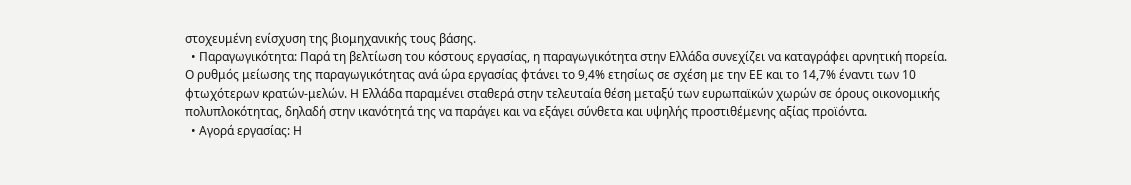στοχευμένη ενίσχυση της βιομηχανικής τους βάσης.
  • Παραγωγικότητα: Παρά τη βελτίωση του κόστους εργασίας, η παραγωγικότητα στην Ελλάδα συνεχίζει να καταγράφει αρνητική πορεία. Ο ρυθμός μείωσης της παραγωγικότητας ανά ώρα εργασίας φτάνει το 9,4% ετησίως σε σχέση με την ΕΕ και το 14,7% έναντι των 10 φτωχότερων κρατών-μελών. Η Ελλάδα παραμένει σταθερά στην τελευταία θέση μεταξύ των ευρωπαϊκών χωρών σε όρους οικονομικής πολυπλοκότητας, δηλαδή στην ικανότητά της να παράγει και να εξάγει σύνθετα και υψηλής προστιθέμενης αξίας προϊόντα.
  • Αγορά εργασίας: Η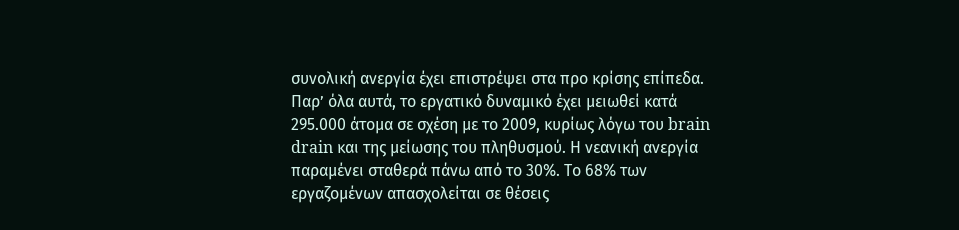συνολική ανεργία έχει επιστρέψει στα προ κρίσης επίπεδα. Παρ’ όλα αυτά, το εργατικό δυναμικό έχει μειωθεί κατά 295.000 άτομα σε σχέση με το 2009, κυρίως λόγω του brain drain και της μείωσης του πληθυσμού. Η νεανική ανεργία παραμένει σταθερά πάνω από το 30%. Το 68% των εργαζομένων απασχολείται σε θέσεις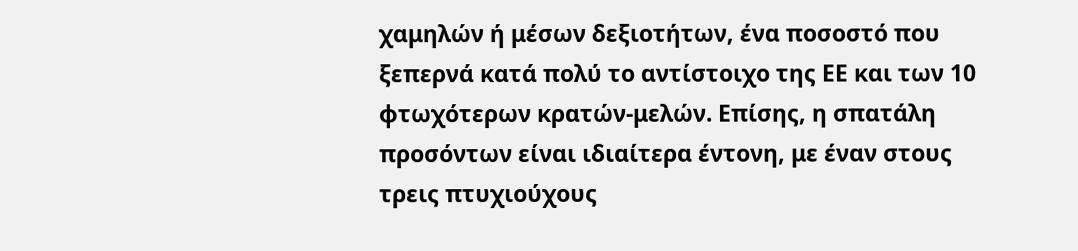χαμηλών ή μέσων δεξιοτήτων, ένα ποσοστό που ξεπερνά κατά πολύ το αντίστοιχο της ΕΕ και των 10 φτωχότερων κρατών-μελών. Επίσης, η σπατάλη προσόντων είναι ιδιαίτερα έντονη, με έναν στους τρεις πτυχιούχους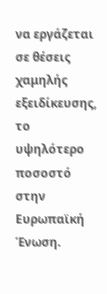να εργάζεται σε θέσεις χαμηλής εξειδίκευσης, το υψηλότερο ποσοστό στην Ευρωπαϊκή Ένωση.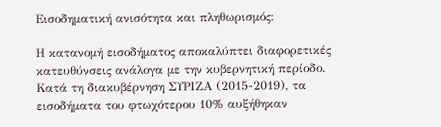Εισοδηματική ανισότητα και πληθωρισμός:

Η κατανομή εισοδήματος αποκαλύπτει διαφορετικές κατευθύνσεις ανάλογα με την κυβερνητική περίοδο. Κατά τη διακυβέρνηση ΣΥΡΙΖΑ (2015-2019), τα εισοδήματα του φτωχότερου 10% αυξήθηκαν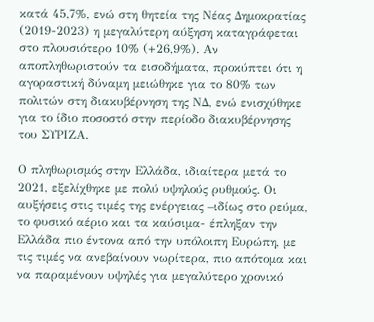κατά 45,7%, ενώ στη θητεία της Νέας Δημοκρατίας (2019-2023) η μεγαλύτερη αύξηση καταγράφεται στο πλουσιότερο 10% (+26,9%). Αν αποπληθωριστούν τα εισοδήματα, προκύπτει ότι η αγοραστική δύναμη μειώθηκε για το 80% των πολιτών στη διακυβέρνηση της ΝΔ, ενώ ενισχύθηκε για το ίδιο ποσοστό στην περίοδο διακυβέρνησης του ΣΥΡΙΖΑ.

Ο πληθωρισμός στην Ελλάδα, ιδιαίτερα μετά το 2021, εξελίχθηκε με πολύ υψηλούς ρυθμούς. Οι αυξήσεις στις τιμές της ενέργειας –ιδίως στο ρεύμα, το φυσικό αέριο και τα καύσιμα- έπληξαν την Ελλάδα πιο έντονα από την υπόλοιπη Ευρώπη, με τις τιμές να ανεβαίνουν νωρίτερα, πιο απότομα και να παραμένουν υψηλές για μεγαλύτερο χρονικό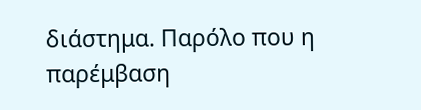διάστημα. Παρόλο που η παρέμβαση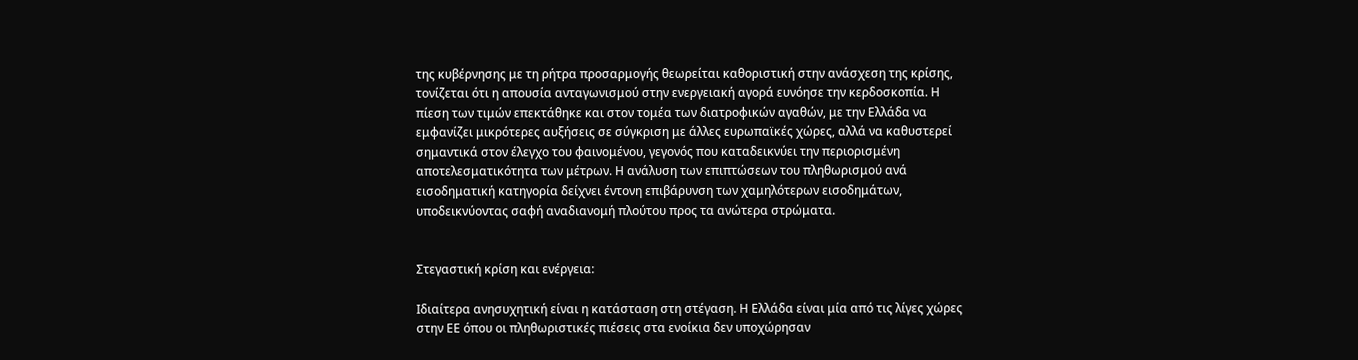της κυβέρνησης με τη ρήτρα προσαρμογής θεωρείται καθοριστική στην ανάσχεση της κρίσης, τονίζεται ότι η απουσία ανταγωνισμού στην ενεργειακή αγορά ευνόησε την κερδοσκοπία. Η πίεση των τιμών επεκτάθηκε και στον τομέα των διατροφικών αγαθών, με την Ελλάδα να εμφανίζει μικρότερες αυξήσεις σε σύγκριση με άλλες ευρωπαϊκές χώρες, αλλά να καθυστερεί σημαντικά στον έλεγχο του φαινομένου, γεγονός που καταδεικνύει την περιορισμένη αποτελεσματικότητα των μέτρων. Η ανάλυση των επιπτώσεων του πληθωρισμού ανά εισοδηματική κατηγορία δείχνει έντονη επιβάρυνση των χαμηλότερων εισοδημάτων, υποδεικνύοντας σαφή αναδιανομή πλούτου προς τα ανώτερα στρώματα.


Στεγαστική κρίση και ενέργεια:

Ιδιαίτερα ανησυχητική είναι η κατάσταση στη στέγαση. Η Ελλάδα είναι μία από τις λίγες χώρες στην ΕΕ όπου οι πληθωριστικές πιέσεις στα ενοίκια δεν υποχώρησαν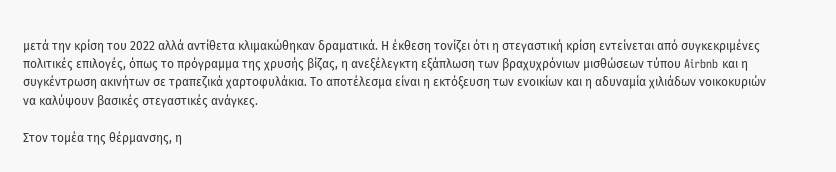μετά την κρίση του 2022 αλλά αντίθετα κλιμακώθηκαν δραματικά. Η έκθεση τονίζει ότι η στεγαστική κρίση εντείνεται από συγκεκριμένες πολιτικές επιλογές, όπως το πρόγραμμα της χρυσής βίζας, η ανεξέλεγκτη εξάπλωση των βραχυχρόνιων μισθώσεων τύπου Airbnb και η συγκέντρωση ακινήτων σε τραπεζικά χαρτοφυλάκια. Το αποτέλεσμα είναι η εκτόξευση των ενοικίων και η αδυναμία χιλιάδων νοικοκυριών να καλύψουν βασικές στεγαστικές ανάγκες.

Στον τομέα της θέρμανσης, η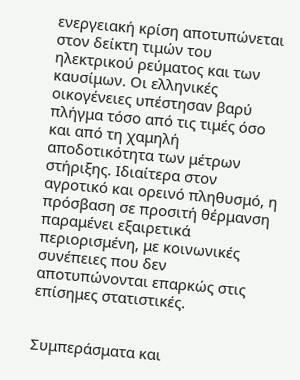ενεργειακή κρίση αποτυπώνεται στον δείκτη τιμών του ηλεκτρικού ρεύματος και των καυσίμων. Οι ελληνικές οικογένειες υπέστησαν βαρύ πλήγμα τόσο από τις τιμές όσο και από τη χαμηλή αποδοτικότητα των μέτρων στήριξης. Ιδιαίτερα στον αγροτικό και ορεινό πληθυσμό, η πρόσβαση σε προσιτή θέρμανση παραμένει εξαιρετικά περιορισμένη, με κοινωνικές συνέπειες που δεν αποτυπώνονται επαρκώς στις επίσημες στατιστικές.


Συμπεράσματα και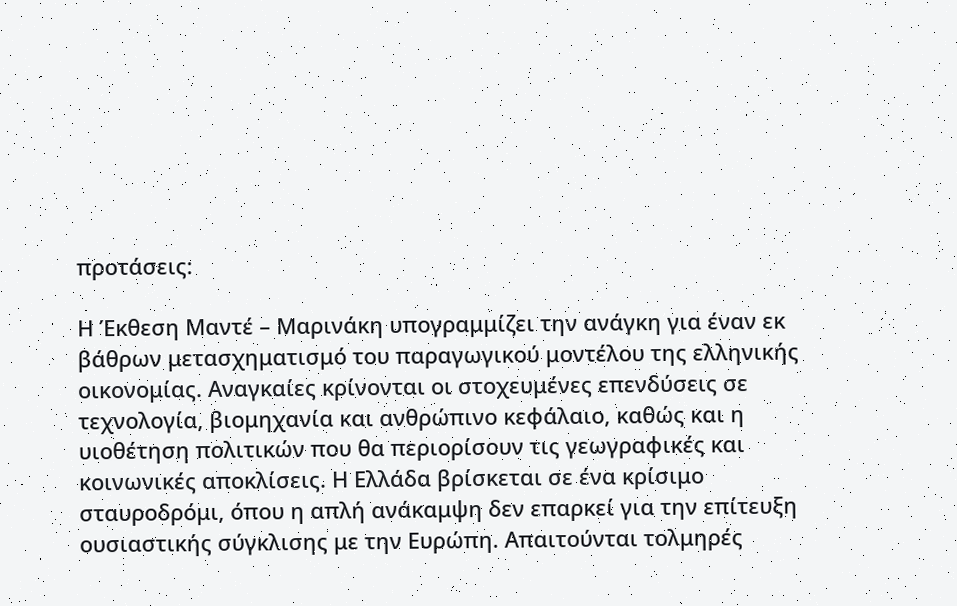προτάσεις:

Η Έκθεση Μαντέ – Μαρινάκη υπογραμμίζει την ανάγκη για έναν εκ βάθρων μετασχηματισμό του παραγωγικού μοντέλου της ελληνικής οικονομίας. Αναγκαίες κρίνονται οι στοχευμένες επενδύσεις σε τεχνολογία, βιομηχανία και ανθρώπινο κεφάλαιο, καθώς και η υιοθέτηση πολιτικών που θα περιορίσουν τις γεωγραφικές και κοινωνικές αποκλίσεις. Η Ελλάδα βρίσκεται σε ένα κρίσιμο σταυροδρόμι, όπου η απλή ανάκαμψη δεν επαρκεί για την επίτευξη ουσιαστικής σύγκλισης με την Ευρώπη. Απαιτούνται τολμηρές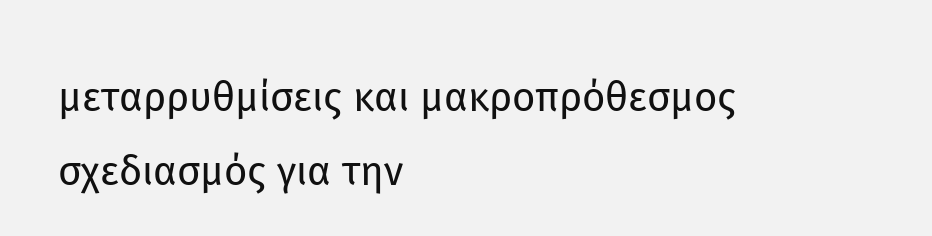μεταρρυθμίσεις και μακροπρόθεσμος σχεδιασμός για την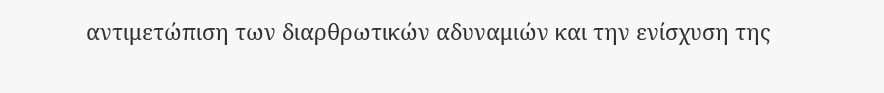αντιμετώπιση των διαρθρωτικών αδυναμιών και την ενίσχυση της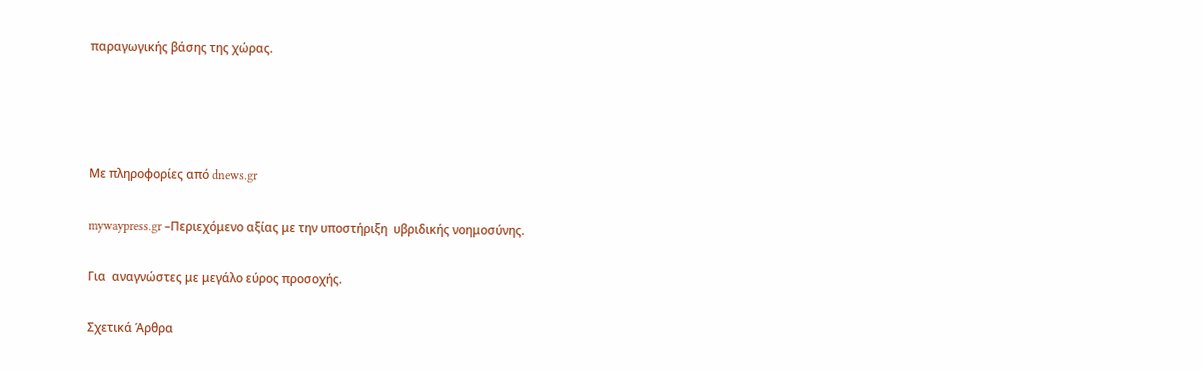παραγωγικής βάσης της χώρας.




Με πληροφορίες από dnews.gr

mywaypress.gr –Περιεχόμενο αξίας με την υποστήριξη  υβριδικής νοημοσύνης.

Για  αναγνώστες με μεγάλο εύρος προσοχής.

Σχετικά Άρθρα